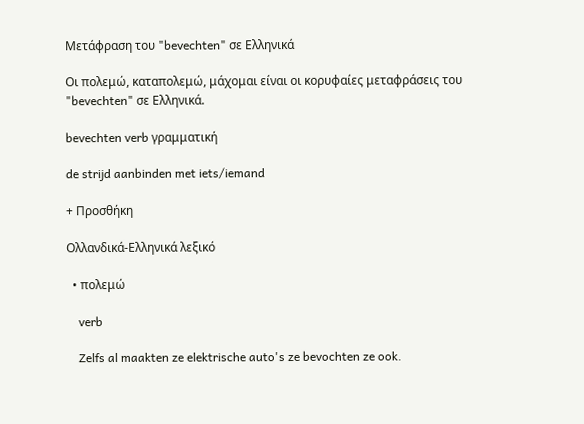Μετάφραση του "bevechten" σε Ελληνικά

Οι πολεμώ, καταπολεμώ, μάχομαι είναι οι κορυφαίες μεταφράσεις του "bevechten" σε Ελληνικά.

bevechten verb γραμματική

de strijd aanbinden met iets/iemand

+ Προσθήκη

Ολλανδικά-Ελληνικά λεξικό

  • πολεμώ

    verb

    Zelfs al maakten ze elektrische auto's ze bevochten ze ook.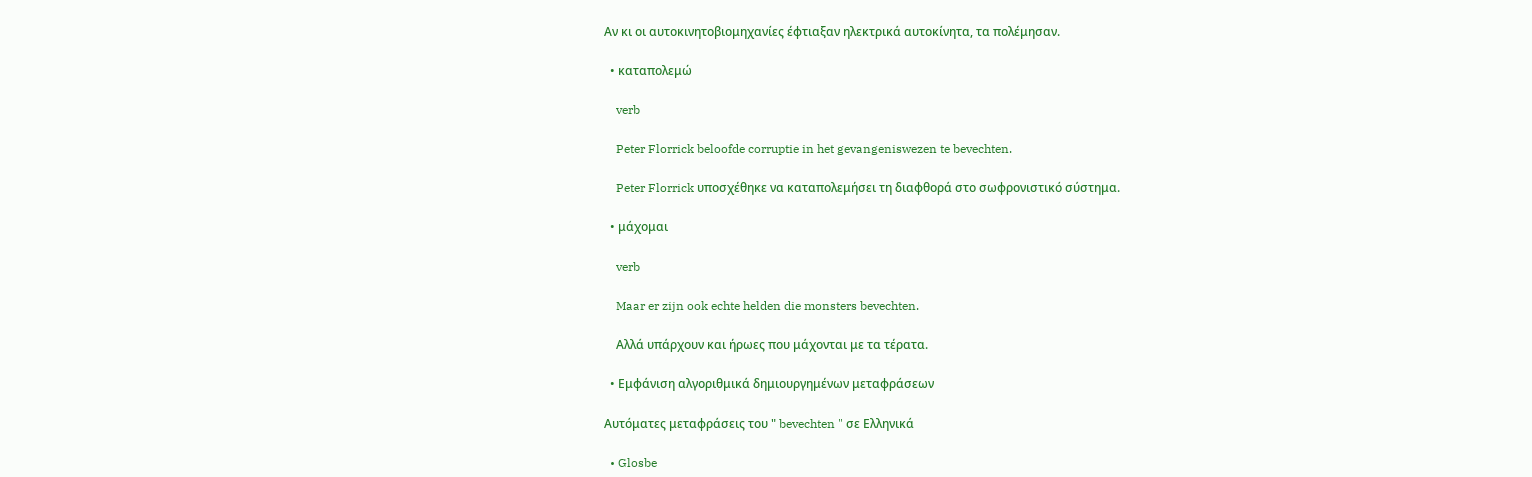Αν κι οι αυτοκινητοβιομηχανίες έφτιαξαν ηλεκτρικά αυτοκίνητα, τα πολέμησαν.

  • καταπολεμώ

    verb

    Peter Florrick beloofde corruptie in het gevangeniswezen te bevechten.

    Peter Florrick υποσχέθηκε να καταπολεμήσει τη διαφθορά στο σωφρονιστικό σύστημα.

  • μάχομαι

    verb

    Maar er zijn ook echte helden die monsters bevechten.

    Αλλά υπάρχουν και ήρωες που μάχονται με τα τέρατα.

  • Εμφάνιση αλγοριθμικά δημιουργημένων μεταφράσεων

Αυτόματες μεταφράσεις του " bevechten " σε Ελληνικά

  • Glosbe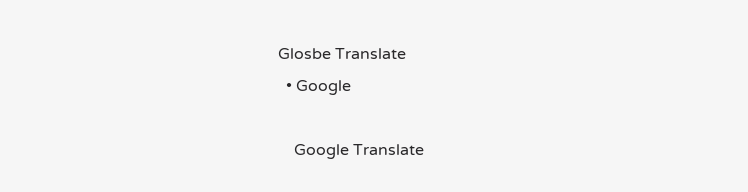Glosbe Translate
  • Google

    Google Translate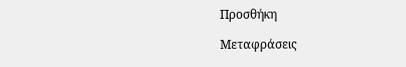Προσθήκη

Μεταφράσεις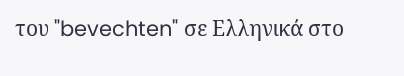του "bevechten" σε Ελληνικά στο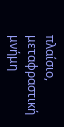πλαίσιο, μεταφραστική μνήμη